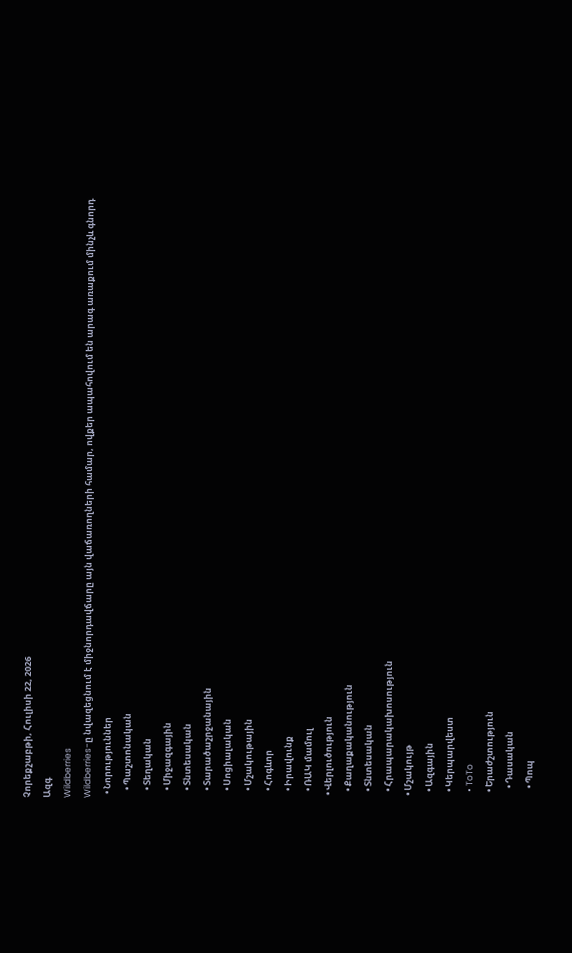Չորեքշաբթի, Հուլիսի 22, 2026
Ազգ
Wildberries
Wildberries-ը նվազեցնում է միջնորդավճարը այն վաճառողների համար, ովքեր ապահովում են արագ առաքում մինչև գնորդ
  • Նորություններ
    • Պաշտոնական
    • Տեղական
    • Միջազգային
    • Տնտեսական
    • Տարածաշրջանային
    • Սոցիալական
    • Մշակութային
    • Հոգևոր
    • Իրավունք
    • ՌԱԿ մամուլ
  • Վերլուծություն
    • Քաղաքականություն
    • Տնտեսական
    • Հրապարակախոսություն
  • Մշակույթ
    • Ազգային
    • Կերպարվեստ
    • ToTo
    • Երաժշտություն
      • Դասական
      • Պոպ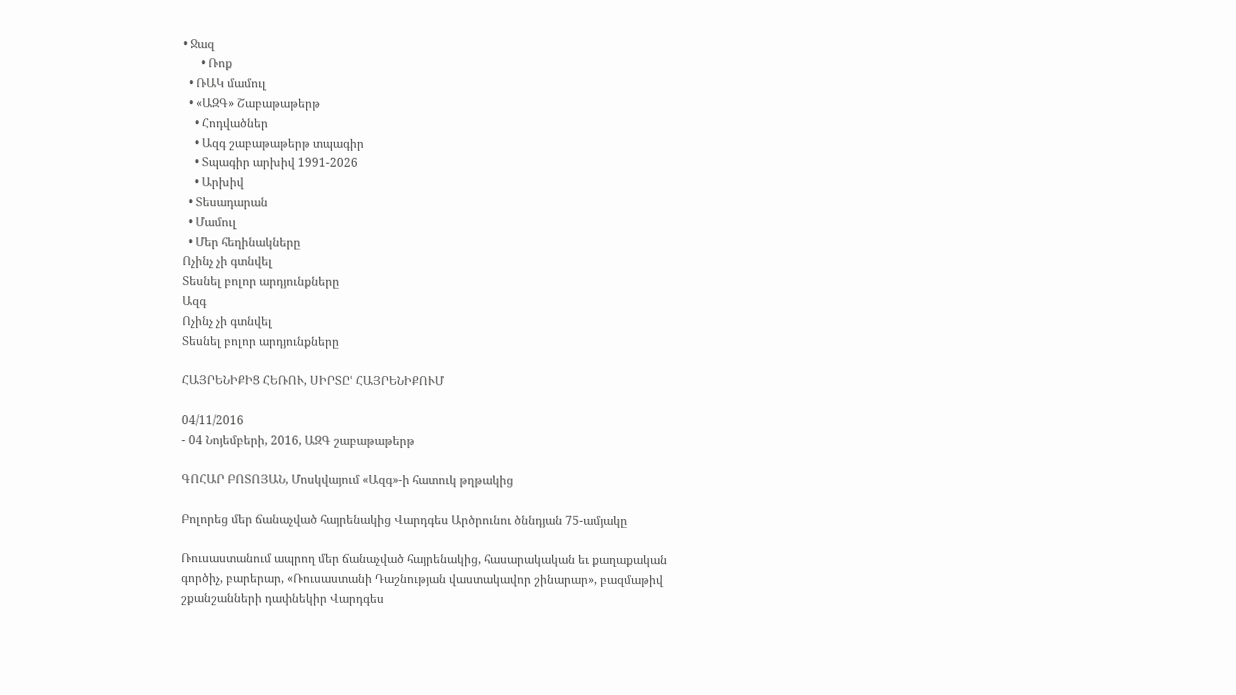• Ջազ
      • Ռոք
  • ՌԱԿ մամուլ
  • «ԱԶԳ» Շաբաթաթերթ
    • Հոդվածներ
    • Ազգ շաբաթաթերթ տպագիր
    • Տպագիր արխիվ 1991-2026
    • Արխիվ
  • Տեսադարան
  • Մամուլ
  • Մեր հեղինակները
Ոչինչ չի գտնվել
Տեսնել բոլոր արդյունքները
Ազգ
Ոչինչ չի գտնվել
Տեսնել բոլոր արդյունքները

ՀԱՅՐԵՆԻՔԻՑ ՀԵՌՈՒ, ՍԻՐՏԸՙ ՀԱՅՐԵՆԻՔՈՒՄ

04/11/2016
- 04 Նոյեմբերի, 2016, ԱԶԳ շաբաթաթերթ

ԳՈՀԱՐ ԲՈՏՈՅԱՆ, Մոսկվայում «Ազգ»-ի հատուկ թղթակից

Բոլորեց մեր ճանաչված հայրենակից Վարդգես Արծրունու ծննդյան 75-ամյակը

Ռուսաստանում ապրող մեր ճանաչված հայրենակից, հասարակական եւ քաղաքական գործիչ, բարերար, «Ռուսաստանի Դաշնության վաստակավոր շինարար», բազմաթիվ շքանշանների դափնեկիր Վարդգես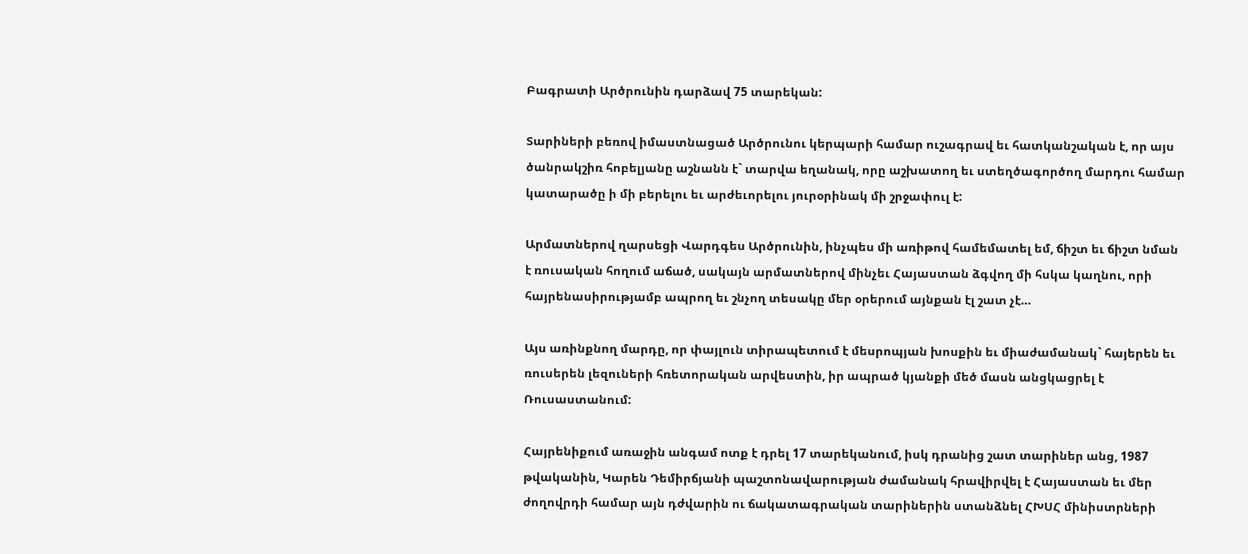Բագրատի Արծրունին դարձավ 75 տարեկան:

Տարիների բեռով իմաստնացած Արծրունու կերպարի համար ուշագրավ եւ հատկանշական է, որ այս ծանրակշիռ հոբելյանը աշնանն է` տարվա եղանակ, որը աշխատող եւ ստեղծագործող մարդու համար կատարածը ի մի բերելու եւ արժեւորելու յուրօրինակ մի շրջափուլ է:

Արմատներով ղարսեցի Վարդգես Արծրունին, ինչպես մի առիթով համեմատել եմ, ճիշտ եւ ճիշտ նման է ռուսական հողում աճած, սակայն արմատներով մինչեւ Հայաստան ձգվող մի հսկա կաղնու, որի հայրենասիրությամբ ապրող եւ շնչող տեսակը մեր օրերում այնքան էլ շատ չէ…

Այս առինքնող մարդը, որ փայլուն տիրապետում է մեսրոպյան խոսքին եւ միաժամանակ` հայերեն եւ ռուսերեն լեզուների հռետորական արվեստին, իր ապրած կյանքի մեծ մասն անցկացրել է Ռուսաստանում:

Հայրենիքում առաջին անգամ ոտք է դրել 17 տարեկանում, իսկ դրանից շատ տարիներ անց, 1987 թվականին, Կարեն Դեմիրճյանի պաշտոնավարության ժամանակ հրավիրվել է Հայաստան եւ մեր ժողովրդի համար այն դժվարին ու ճակատագրական տարիներին ստանձնել ՀԽՍՀ մինիստրների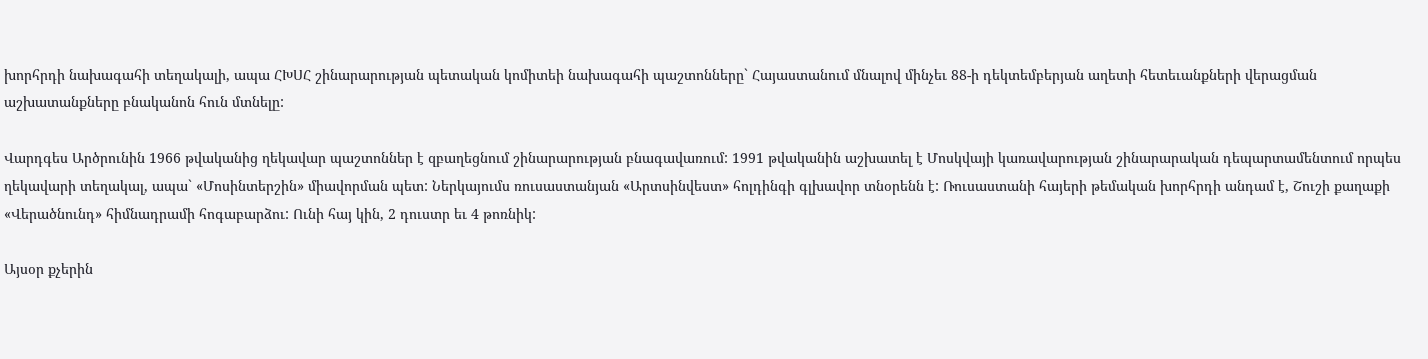խորհրդի նախագահի տեղակալի, ապա ՀԽՍՀ շինարարության պետական կոմիտեի նախագահի պաշտոնները` Հայաստանում մնալով մինչեւ 88-ի դեկտեմբերյան աղետի հետեւանքների վերացման աշխատանքները բնականոն հուն մտնելը:

Վարդգես Արծրունին 1966 թվականից ղեկավար պաշտոններ է զբաղեցնում շինարարության բնագավառում: 1991 թվականին աշխատել է Մոսկվայի կառավարության շինարարական դեպարտամենտում որպես ղեկավարի տեղակալ, ապա` «Մոսինտերշին» միավորման պետ: Ներկայումս ռուսաստանյան «Արտսինվեստ» հոլդինգի գլխավոր տնօրենն է: Ռուսաստանի հայերի թեմական խորհրդի անդամ է, Շուշի քաղաքի «Վերածնունդ» հիմնադրամի հոգաբարձու: Ունի հայ կին, 2 դուստր եւ 4 թոռնիկ:

Այսօր քչերին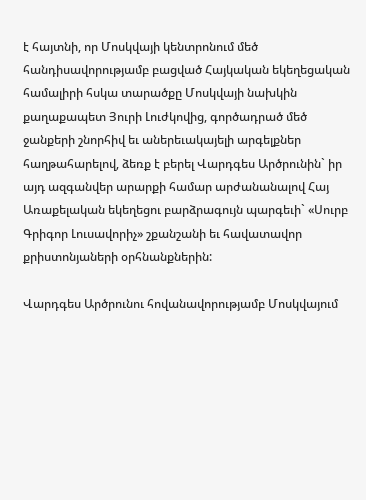է հայտնի, որ Մոսկվայի կենտրոնում մեծ հանդիսավորությամբ բացված Հայկական եկեղեցական համալիրի հսկա տարածքը Մոսկվայի նախկին քաղաքապետ Յուրի Լուժկովից, գործադրած մեծ ջանքերի շնորհիվ եւ աներեւակայելի արգելքներ հաղթահարելով, ձեռք է բերել Վարդգես Արծրունին` իր այդ ազգանվեր արարքի համար արժանանալով Հայ Առաքելական եկեղեցու բարձրագույն պարգեւի` «Սուրբ Գրիգոր Լուսավորիչ» շքանշանի եւ հավատավոր քրիստոնյաների օրհնանքներին:

Վարդգես Արծրունու հովանավորությամբ Մոսկվայում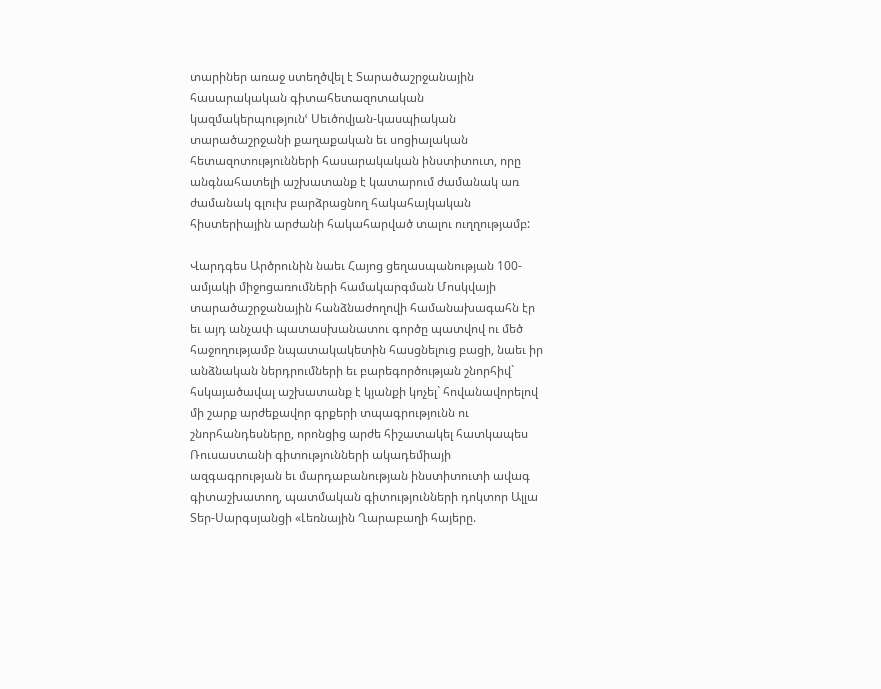տարիներ առաջ ստեղծվել է Տարածաշրջանային հասարակական գիտահետազոտական կազմակերպությունՙ Սեւծովյան-կասպիական տարածաշրջանի քաղաքական եւ սոցիալական հետազոտությունների հասարակական ինստիտուտ, որը անգնահատելի աշխատանք է կատարում ժամանակ առ ժամանակ գլուխ բարձրացնող հակահայկական հիստերիային արժանի հակահարված տալու ուղղությամբ:

Վարդգես Արծրունին նաեւ Հայոց ցեղասպանության 100-ամյակի միջոցառումների համակարգման Մոսկվայի տարածաշրջանային հանձնաժողովի համանախագահն էր եւ այդ անչափ պատասխանատու գործը պատվով ու մեծ հաջողությամբ նպատակակետին հասցնելուց բացի, նաեւ իր անձնական ներդրումների եւ բարեգործության շնորհիվ` հսկայածավալ աշխատանք է կյանքի կոչել` հովանավորելով մի շարք արժեքավոր գրքերի տպագրությունն ու շնորհանդեսները, որոնցից արժե հիշատակել հատկապես Ռուսաստանի գիտությունների ակադեմիայի ազգագրության եւ մարդաբանության ինստիտուտի ավագ գիտաշխատող, պատմական գիտությունների դոկտոր Ալլա Տեր-Սարգսյանցի «Լեռնային Ղարաբաղի հայերը.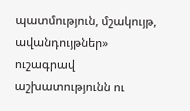պատմություն, մշակույթ, ավանդույթներ» ուշագրավ աշխատությունն ու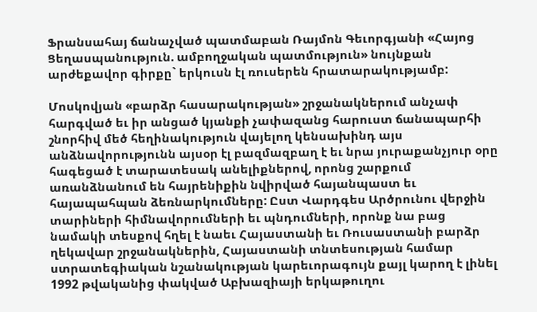Ֆրանսահայ ճանաչված պատմաբան Ռայմոն Գեւորգյանի «Հայոց Ցեղասպանություն. ամբողջական պատմություն» նույնքան արժեքավոր գիրքը` երկուսն էլ ռուսերեն հրատարակությամբ:

Մոսկովյան «բարձր հասարակության» շրջանակներում անչափ հարգված եւ իր անցած կյանքի չափազանց հարուստ ճանապարհի շնորհիվ մեծ հեղինակություն վայելող կենսախինդ այս անձնավորությունն այսօր էլ բազմազբաղ է եւ նրա յուրաքանչյուր օրը հագեցած է տարատեսակ անելիքներով, որոնց շարքում առանձնանում են հայրենիքին նվիրված հայանպաստ եւ հայապահպան ձեռնարկումները: Ըստ Վարդգես Արծրունու վերջին տարիների հիմնավորումների եւ պնդումների, որոնք նա բաց նամակի տեսքով հղել է նաեւ Հայաստանի եւ Ռուսաստանի բարձր ղեկավար շրջանակներին, Հայաստանի տնտեսության համար ստրատեգիական նշանակության կարեւորագույն քայլ կարող է լինել 1992 թվականից փակված Աբխազիայի երկաթուղու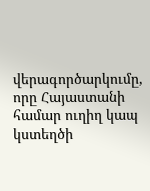վերագործարկումը, որը Հայաստանի համար ուղիղ կապ կստեղծի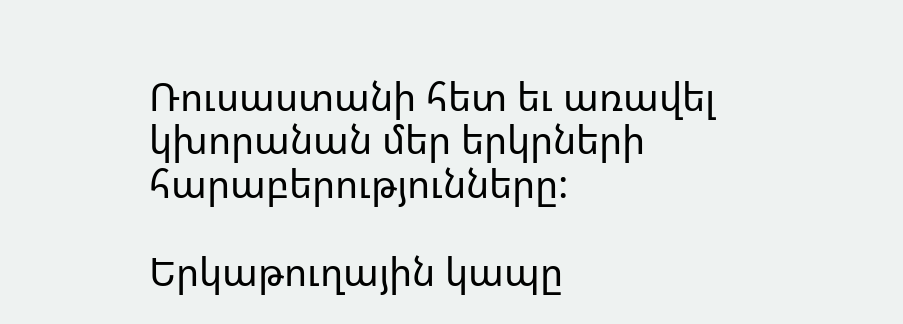Ռուսաստանի հետ եւ առավել կխորանան մեր երկրների հարաբերությունները:

Երկաթուղային կապը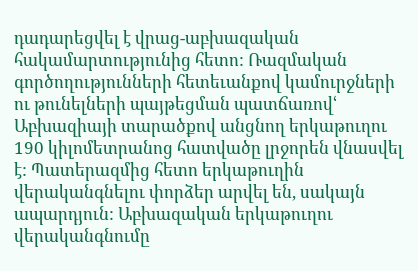դադարեցվել է վրաց-աբխազական հակամարտությունից հետո: Ռազմական գործողությունների հետեւանքով կամուրջների ու թունելների պայթեցման պատճառովՙ Աբխազիայի տարածքով անցնող երկաթուղու 190 կիլոմետրանոց հատվածը լրջորեն վնասվել է: Պատերազմից հետո երկաթուղին վերականգնելու փորձեր արվել են, սակայն ապարդյուն: Աբխազական երկաթուղու վերականգնումը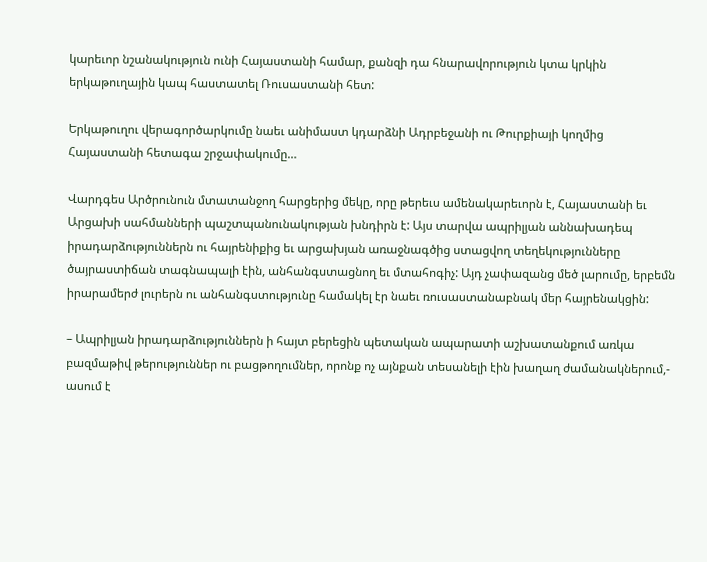կարեւոր նշանակություն ունի Հայաստանի համար, քանզի դա հնարավորություն կտա կրկին երկաթուղային կապ հաստատել Ռուսաստանի հետ:

Երկաթուղու վերագործարկումը նաեւ անիմաստ կդարձնի Ադրբեջանի ու Թուրքիայի կողմից Հայաստանի հետագա շրջափակումը…

Վարդգես Արծրունուն մտատանջող հարցերից մեկը, որը թերեւս ամենակարեւորն է, Հայաստանի եւ Արցախի սահմանների պաշտպանունակության խնդիրն է: Այս տարվա ապրիլյան աննախադեպ իրադարձություններն ու հայրենիքից եւ արցախյան առաջնագծից ստացվող տեղեկությունները ծայրաստիճան տագնապալի էին, անհանգստացնող եւ մտահոգիչ: Այդ չափազանց մեծ լարումը, երբեմն իրարամերժ լուրերն ու անհանգստությունը համակել էր նաեւ ռուսաստանաբնակ մեր հայրենակցին:

– Ապրիլյան իրադարձություններն ի հայտ բերեցին պետական ապարատի աշխատանքում առկա բազմաթիվ թերություններ ու բացթողումներ, որոնք ոչ այնքան տեսանելի էին խաղաղ ժամանակներում,- ասում է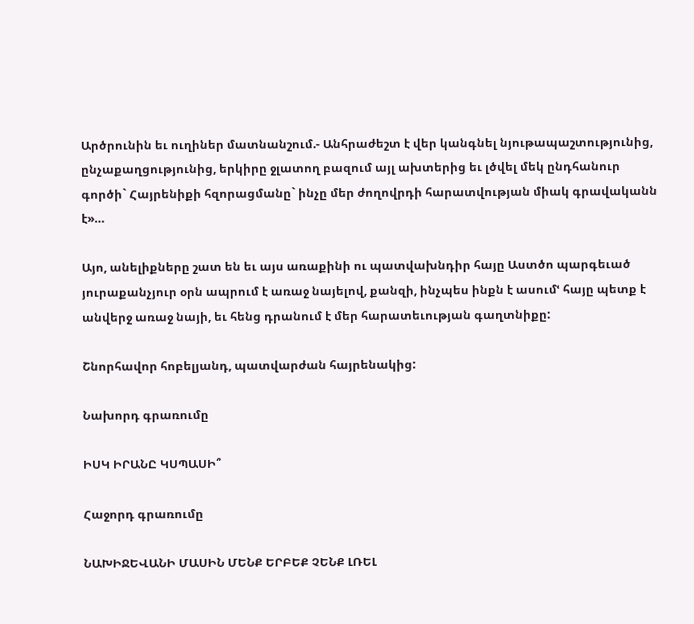Արծրունին եւ ուղիներ մատնանշում.- Անհրաժեշտ է վեր կանգնել նյութապաշտությունից, ընչաքաղցությունից, երկիրը ջլատող բազում այլ ախտերից եւ լծվել մեկ ընդհանուր գործի` Հայրենիքի հզորացմանը` ինչը մեր ժողովրդի հարատվության միակ գրավականն է»…

Այո, անելիքները շատ են եւ այս առաքինի ու պատվախնդիր հայը Աստծո պարգեւած յուրաքանչյուր օրն ապրում է առաջ նայելով, քանզի, ինչպես ինքն է ասումՙ հայը պետք է անվերջ առաջ նայի, եւ հենց դրանում է մեր հարատեւության գաղտնիքը:

Շնորհավոր հոբելյանդ, պատվարժան հայրենակից:

Նախորդ գրառումը

ԻՍԿ ԻՐԱՆԸ ԿՍՊԱՍԻ՞

Հաջորդ գրառումը

ՆԱԽԻՋԵՎԱՆԻ ՄԱՍԻՆ ՄԵՆՔ ԵՐԲԵՔ ՉԵՆՔ ԼՌԵԼ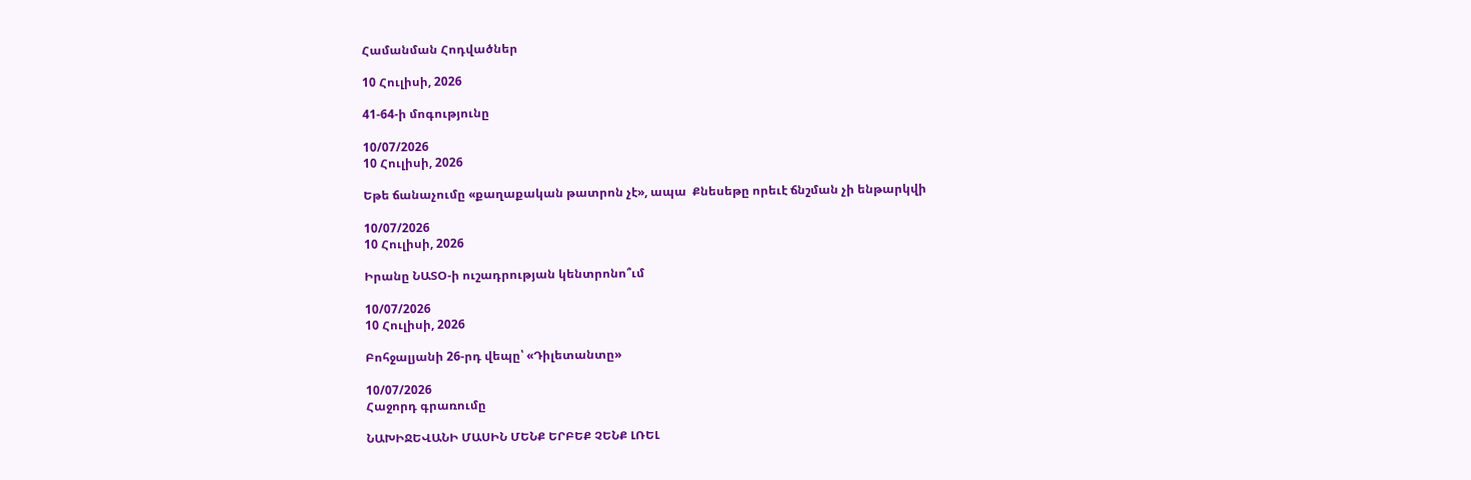Համանման Հոդվածներ

10 Հուլիսի, 2026

41-64-ի մոգությունը

10/07/2026
10 Հուլիսի, 2026

Եթե ճանաչումը «քաղաքական թատրոն չէ», ապա  Քնեսեթը որեւէ ճնշման չի ենթարկվի

10/07/2026
10 Հուլիսի, 2026

Իրանը ՆԱՏՕ-ի ուշադրության կենտրոնո՞ւմ

10/07/2026
10 Հուլիսի, 2026

Բոհջալյանի 26-րդ վեպը՝ «Դիլետանտը»

10/07/2026
Հաջորդ գրառումը

ՆԱԽԻՋԵՎԱՆԻ ՄԱՍԻՆ ՄԵՆՔ ԵՐԲԵՔ ՉԵՆՔ ԼՌԵԼ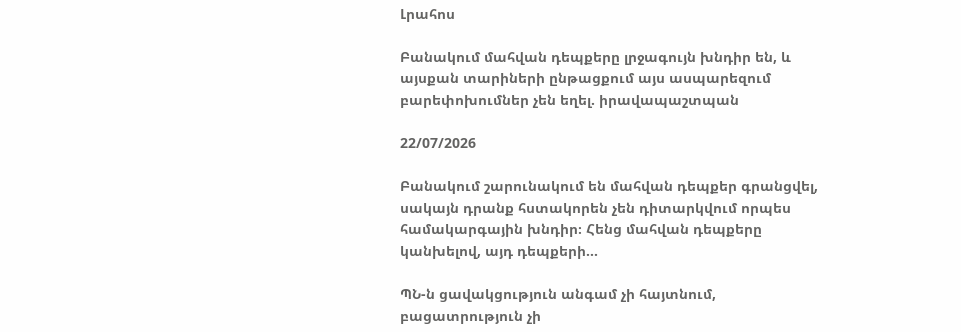Լրահոս

Բանակում մահվան դեպքերը լրջագույն խնդիր են, և այսքան տարիների ընթացքում այս ասպարեզում բարեփոխումներ չեն եղել. իրավապաշտպան

22/07/2026

Բանակում շարունակում են մահվան դեպքեր գրանցվել, սակայն դրանք հստակորեն չեն դիտարկվում որպես համակարգային խնդիր։ Հենց մահվան դեպքերը կանխելով, այդ դեպքերի...

ՊՆ-ն ցավակցություն անգամ չի հայտնում, բացատրություն չի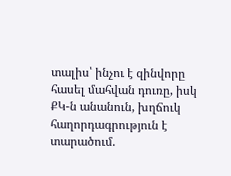տալիս՝ ինչու է զինվորը հասել մահվան դուռը, իսկ ՔԿ-ն անանուն, խղճուկ հաղորդագրություն է տարածում.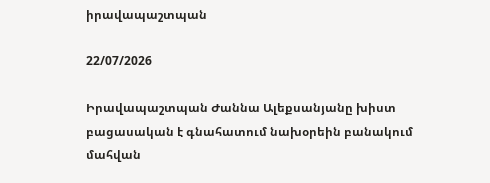իրավապաշտպան

22/07/2026

Իրավապաշտպան Ժաննա Ալեքսանյանը խիստ բացասական է գնահատում նախօրեին բանակում մահվան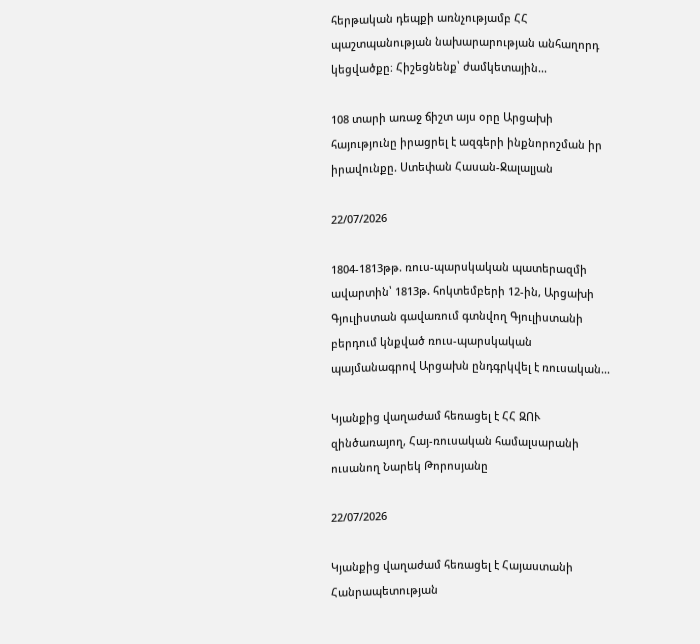հերթական դեպքի առնչությամբ ՀՀ պաշտպանության նախարարության անհաղորդ կեցվածքը։ Հիշեցնենք՝ ժամկետային...

108 տարի առաջ ճիշտ այս օրը Արցախի հայությունը իրացրել է ազգերի ինքնորոշման իր իրավունքը. Ստեփան Հասան-Ջալալյան

22/07/2026

1804-1813թթ. ռուս-պարսկական պատերազմի ավարտին՝ 1813թ. հոկտեմբերի 12-ին, Արցախի Գյուլիստան գավառում գտնվող Գյուլիստանի բերդում կնքված ռուս-պարսկական պայմանագրով Արցախն ընդգրկվել է ռուսական...

Կյանքից վաղաժամ հեռացել է ՀՀ ԶՈՒ զինծառայող, Հայ-ռուսական համալսարանի ուսանող Նարեկ Թորոսյանը

22/07/2026

Կյանքից վաղաժամ հեռացել է Հայաստանի Հանրապետության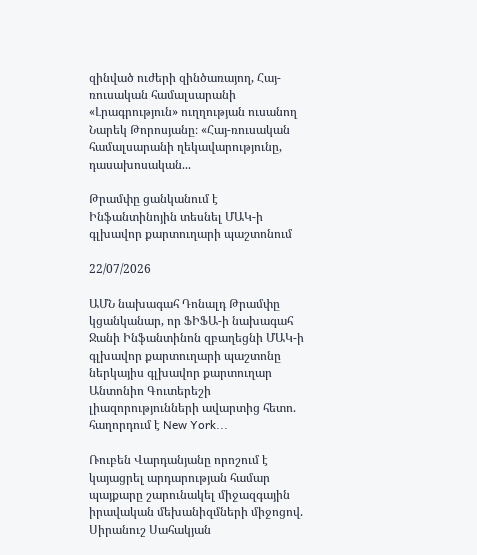զինված ուժերի զինծառայող, Հայ-ռուսական համալսարանի «Լրագրություն» ուղղության ուսանող Նարեկ Թորոսյանը։ «Հայ-ռուսական համալսարանի ղեկավարությունը, դասախոսական...

Թրամփը ցանկանում է Ինֆանտինոյին տեսնել ՄԱԿ-ի գլխավոր քարտուղարի պաշտոնում

22/07/2026

ԱՄՆ նախագահ Դոնալդ Թրամփը  կցանկանար, որ ՖԻՖԱ-ի նախագահ Ջանի Ինֆանտինոն զբաղեցնի ՄԱԿ-ի գլխավոր քարտուղարի պաշտոնը ներկայիս գլխավոր քարտուղար Անտոնիո Գուտերեշի լիազորությունների ավարտից հետո.  հաղորդում է New York...

Ռուբեն Վարդանյանը որոշում է կայացրել արդարության համար պայքարը շարունակել միջազգային իրավական մեխանիզմների միջոցով. Սիրանուշ Սահակյան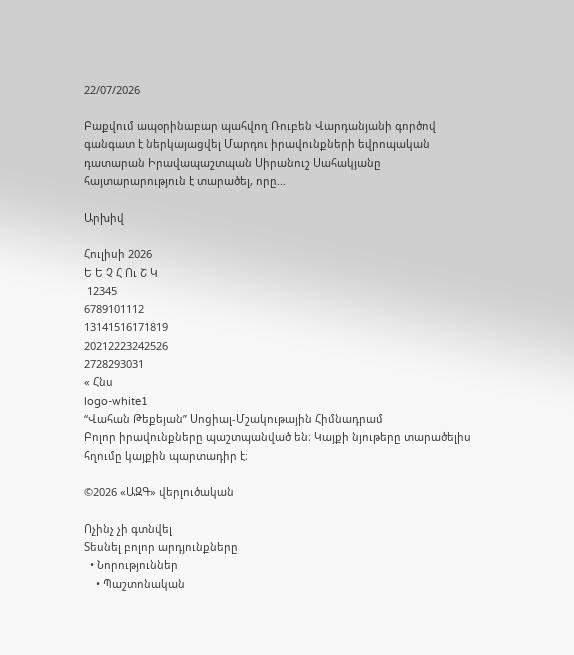22/07/2026

Բաքվում ապօրինաբար պահվող Ռուբեն Վարդանյանի գործով գանգատ է ներկայացվել Մարդու իրավունքների եվրոպական դատարան Իրավապաշտպան Սիրանուշ Սահակյանը հայտարարություն է տարածել, որը...

Արխիվ

Հուլիսի 2026
Ե Ե Չ Հ Ու Շ Կ
 12345
6789101112
13141516171819
20212223242526
2728293031
« Հնս
logo-white1
“Վահան Թեքեյան” Սոցիալ-Մշակութային Հիմնադրամ
Բոլոր իրավունքները պաշտպանված են։ Կայքի նյութերը տարածելիս հղումը կայքին պարտադիր է։

©2026 «ԱԶԳ» վերլուծական

Ոչինչ չի գտնվել
Տեսնել բոլոր արդյունքները
  • Նորություններ
    • Պաշտոնական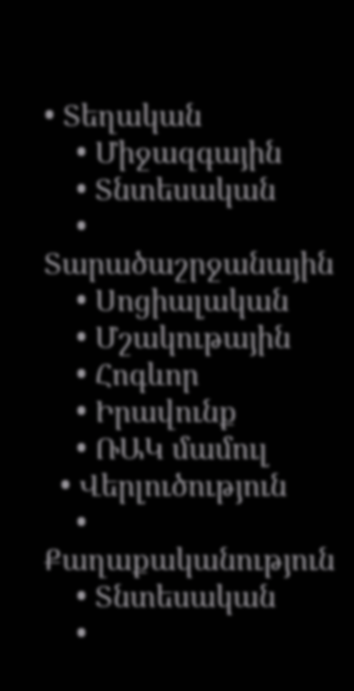• Տեղական
    • Միջազգային
    • Տնտեսական
    • Տարածաշրջանային
    • Սոցիալական
    • Մշակութային
    • Հոգևոր
    • Իրավունք
    • ՌԱԿ մամուլ
  • Վերլուծություն
    • Քաղաքականություն
    • Տնտեսական
    •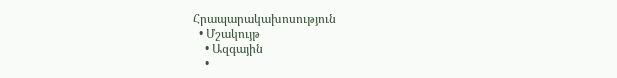Հրապարակախոսություն
  • Մշակույթ
    • Ազգային
    •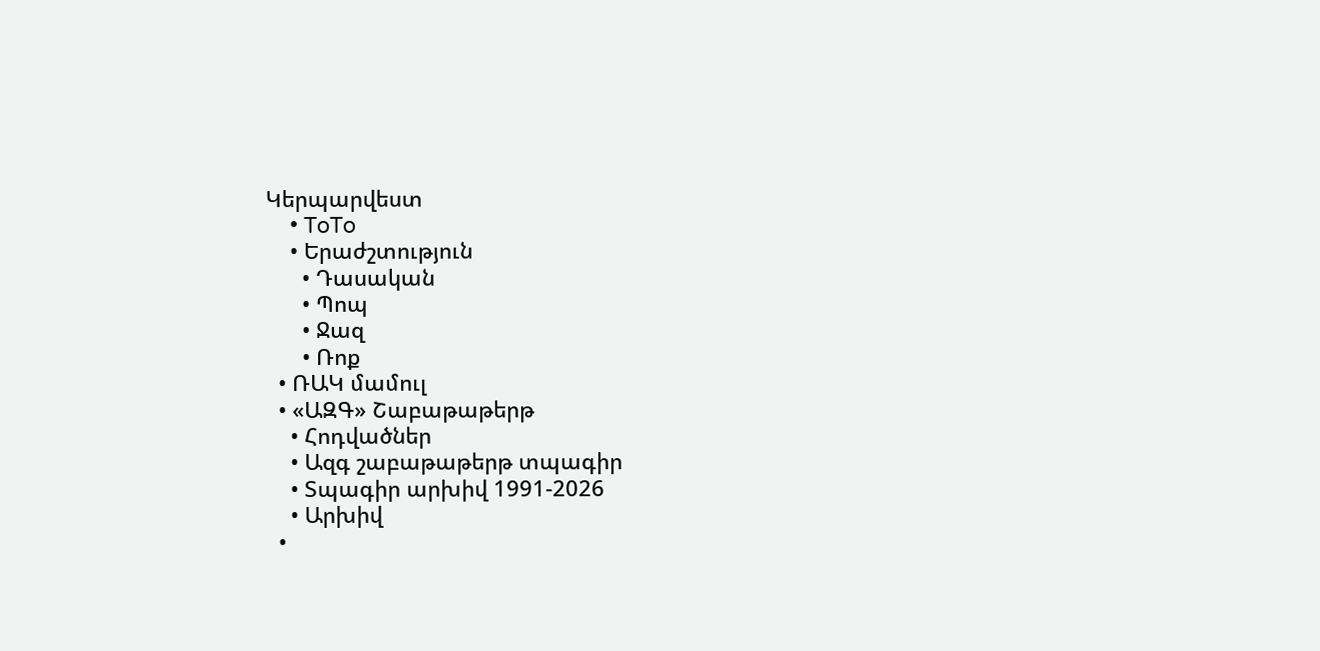Կերպարվեստ
    • ToTo
    • Երաժշտություն
      • Դասական
      • Պոպ
      • Ջազ
      • Ռոք
  • ՌԱԿ մամուլ
  • «ԱԶԳ» Շաբաթաթերթ
    • Հոդվածներ
    • Ազգ շաբաթաթերթ տպագիր
    • Տպագիր արխիվ 1991-2026
    • Արխիվ
  •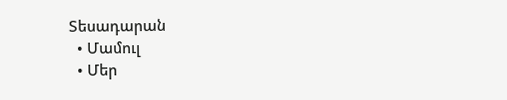Տեսադարան
  • Մամուլ
  • Մեր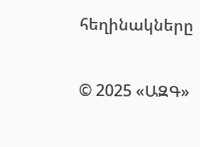հեղինակները

© 2025 «ԱԶԳ»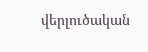վերլուծական